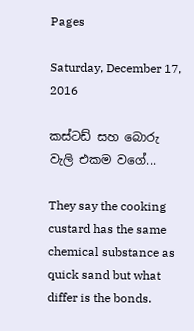Pages

Saturday, December 17, 2016

කස්ටඩ් සහ බොරු වැලි එකම වගේ...

They say the cooking custard has the same chemical substance as quick sand but what differ is the bonds.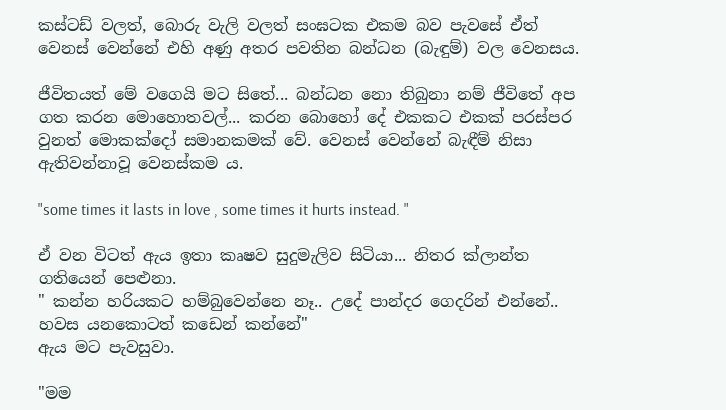කස්ටඩ් වලත්, බොරු වැලි වලත් සංඝටක එකම බව පැවසේ ඒත් වෙනස් වෙන්නේ එහි අණු අතර පවතින බන්ධන (බැඳුම්) වල වෙනසය.

ජීවිතයත් මේ වගෙයි මට සිතේ... බන්ධන නො තිබුනා නම් ජීවිතේ අප ගත කරන මොහොතවල්... කරන බොහෝ දේ එකකට එකක් පරස්පර වුනත් මොකක්දෝ සමානකමක් වේ. වෙනස් වෙන්නේ බැඳීම් නිසා ඇතිවන්නාවූ වෙනස්කම ය.

"some times it lasts in love , some times it hurts instead. "

ඒ වන විටත් ඇය ඉතා කෘෂව සුදුමැලිව සිටියා... නිතර ක්ලාන්ත ගතියෙන් පෙළුනා.
" කන්න හරියකට හම්බුවෙන්නෙ නෑ.. උදේ පාන්දර ගෙදරින් එන්නේ.. හවස යනකොටත් කඩෙන් කන්නේ"
ඇය මට පැවසුවා.

"මම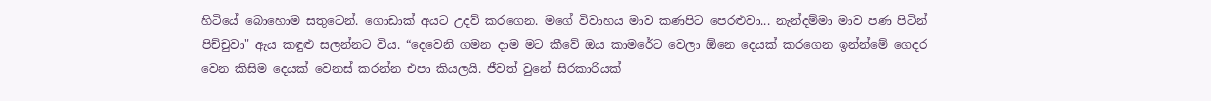හිටියේ බොහොම සතුටෙන්. ගොඩාක් අයට උදව් කරගෙන. මගේ විවාහය මාව කණපිට පෙරළුවා... නැන්දම්මා මාව පණ පිටින් පිච්චුවා" ඇය කඳුළු සලන්නට විය. “දෙවෙනි ගමන දාම මට කීවේ ඔය කාමරේට වෙලා ඕනෙ දෙයක් කරගෙන ඉන්න්මේ ගෙදර වෙන කිසිම දෙයක් වෙනස් කරන්න එපා කියලයි. ජීවත් වුනේ සිරකාරියක්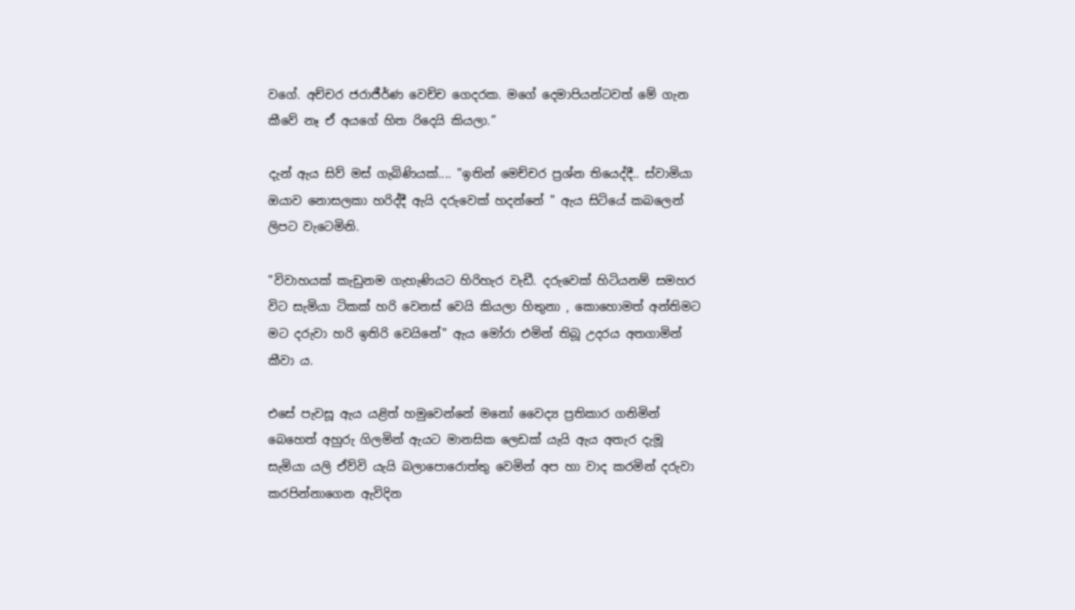වගේ. අච්චර ජරාජීර්ණ වෙච්ච ගෙදරක. මගේ දෙමාපියන්ටවත් මේ ගැන කීවේ නෑ ඒ අයගේ හිත රිදෙයි කියලා.”

දැන් ඇය සිව් මස් ගැබිණියක්.... "ඉතින් මෙච්චර ප්‍රශ්න තියෙද්දී.. ස්වාමියා ඔයාව නොසලකා හරිද්දී ඇයි දරුවෙක් හදන්නේ " ඇය සිටියේ කබලෙන් ලිපට වැටෙමිනි.

"විවාහයක් කැඩුනම ගැහැණියට හිරිහැර වැඩී. දරුවෙක් හිටියනම් සමහර විට සැමියා ටිකක් හරි වෙනස් වෙයි කියලා හිතුනා , කොහොමත් අන්තිමට මට දරුවා හරි ඉතිරි වෙයිනේ" ඇය මෝරා එමින් තිබූ උදරය අතගාමින් කීවා ය.

එසේ පැවසූ ඇය යළිත් හමුවෙන්නේ මනෝ වෛද්‍ය ප්‍රතිකාර ගනිමින් බෙහෙත් අහුරු ගිලමින් ඇයට මානසික ලෙඩක් යැයි ඇය අතැර දැමූ සැමියා යලි ඒව්වි යැයි බලාපොරොත්තු වෙමින්‍ අප හා වාද කරමින් දරුවා කරපින්නාගෙන ඇවිදින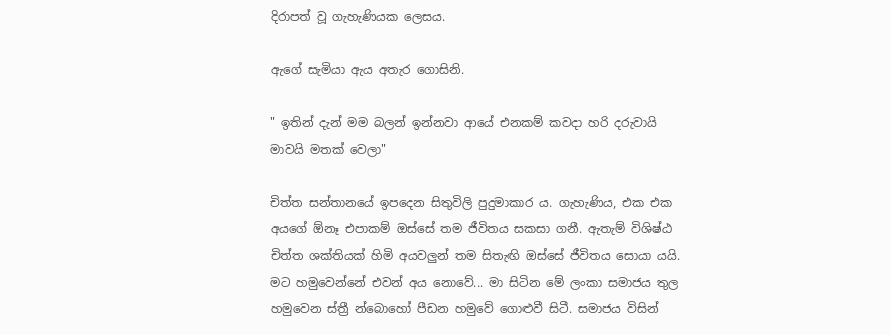දිරාපත් වූ ගැහැණියක ලෙසය.

ඇගේ සැමියා ඇය අතැර ගොසිනි.

" ඉතින් දැන් මම බලන් ඉන්නවා ආයේ එනකම් කවදා හරි දරුවායි මාවයි මතක් වෙලා"

චිත්ත සන්තානයේ ඉපදෙන සිතුවිලි පුදුමාකාර ය. ගැහැණිය, එක එක අයගේ ඕනෑ එපාකම් ඔස්සේ තම ජීවිතය සකසා ගනී. ඇතැම් විශිෂ්ඨ චිත්ත ශක්තියක් හිමි අයවලුන් තම සිතැඟි ඔස්සේ ජීවිතය සොයා යයි.
මට හමුවෙන්නේ එවන් අය නොවේ... මා සිටින මේ ලංකා සමාජය තුල හමුවෙන ස්ත්‍රී න්බොහෝ පීඩන හමුවේ ගොළුවී සිටී. සමාජය විසින්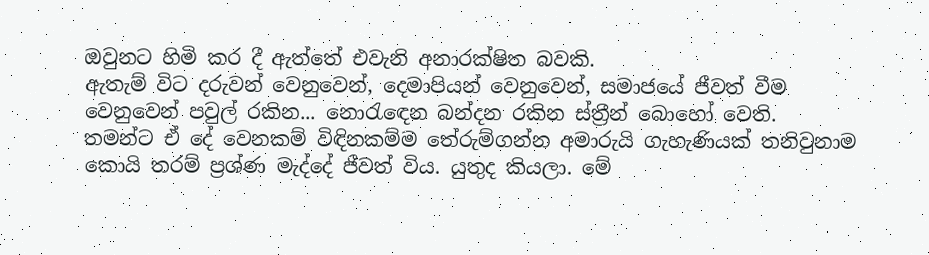ඔවුනට හිමි කර දී ඇත්තේ එවැනි අනාරක්ෂිත බවකි.
ඇතැම් විට දරුවන් වෙනුවෙන්, දෙමාපියන් වෙනුවෙන්, සමාජයේ ජීවත් වීම වෙනුවෙන් පවුල් රකින... නොරැඳෙන බන්දන රකින ස්ත්‍රීන් බොහෝ වෙති.
තමන්ට ඒ දේ වෙනකම් විඳිනකම්ම තේරුම්ගන්න අමාරුයි ගැහැණියක් තනිවුනාම කොයි තරම් ප්‍රශ්ණ මැද්දේ ජීවත් විය. යුතුද කියලා. මේ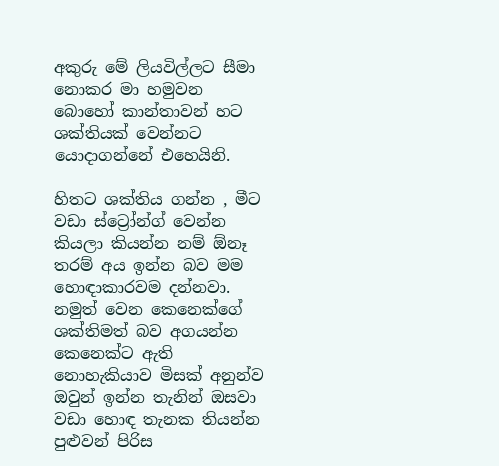අකුරු මේ ලියවිල්ලට සීමා නොකර මා හමුවන බොහෝ කාන්තාවන් හට ශක්තියක් වෙන්නට යොදාගන්නේ එහෙයිනි.

හිතට ශක්තිය ගන්න , මීට වඩා ස්ට්‍රෝන්ග් වෙන්න කියලා කියන්න නම් ඕනෑ තරම් අය ඉන්න බව මම හොඳාකාරවම දන්නවා. නමුත් වෙන කෙනෙක්ගේ ශක්තිමත් බව අගයන්න කෙනෙක්ට ඇති නොහැකියාව මිසක් අනුන්ව ඔවුන් ඉන්න තැනින් ඔසවා වඩා හොඳ තැනක තියන්න පුළුවන් පිරිස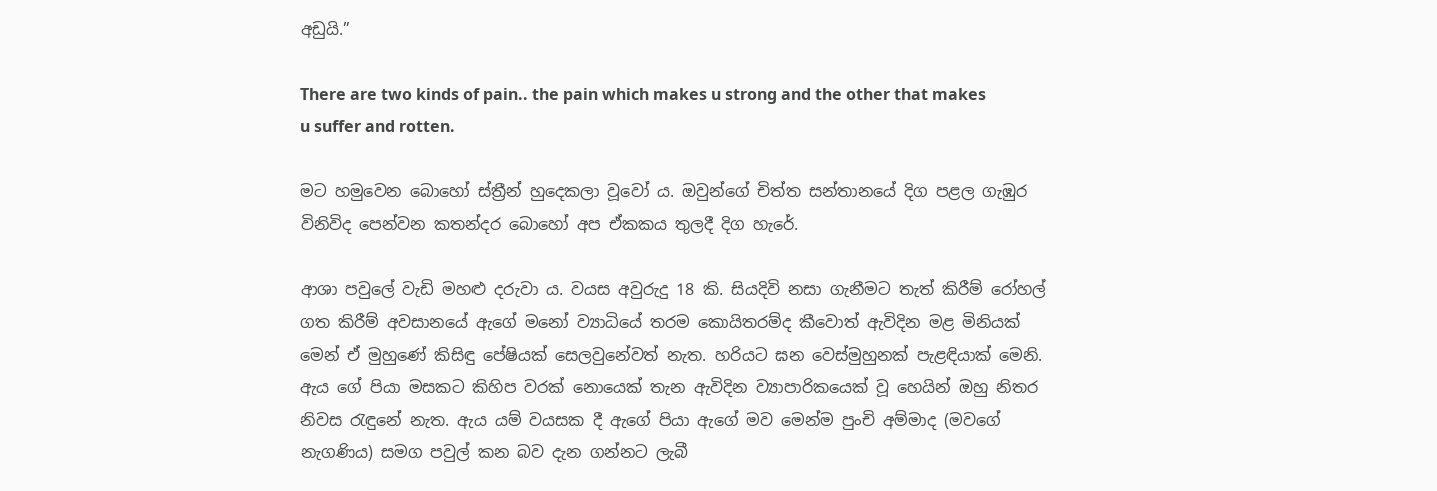අඩුයි.”

There are two kinds of pain.. the pain which makes u strong and the other that makes u suffer and rotten.

මට හමුවෙන බොහෝ ස්ත්‍රීන් හුදෙකලා වූවෝ ය. ඔවුන්ගේ චිත්ත සන්තානයේ දිග පළල ගැඹුර විනිවිද පෙන්වන කතන්දර බොහෝ අප ඒකකය තුලදී දිග හැරේ.

ආශා පවුලේ වැඩි මහළු දරුවා ය. වයස අවුරුදු 18 කි. සියදිවි නසා ගැනීමට තැත් කිරීම් රෝහල් ගත කිරීම් අවසානයේ ඇගේ මනෝ ව්‍යාධියේ තරම කොයිතරම්ද කීවොත් ඇවිදින මළ මිනියක් මෙන් ඒ මුහුණේ කිසිඳු පේෂියක් සෙලවුනේවත් නැත. හරියට ඝන වෙස්මුහුනක් පැළඳියාක් මෙනි.
ඇය ගේ පියා මසකට කිහිප වරක් නොයෙක් තැන ඇවිදින ව්‍යාපාරිකයෙක් වූ හෙයින් ඔහු නිතර නිවස රැඳුනේ නැත. ඇය යම් වයසක දී ඇගේ පියා ඇගේ මව මෙන්ම පුංචි අම්මාද (මවගේ නැගණිය) සමග පවුල් කන බව දැන ගන්නට ලැබී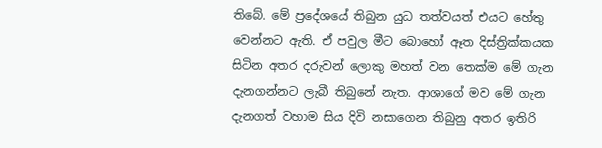තිබේ. මේ ප්‍රදේශයේ තිබුන යුධ තත්වයත් එයට හේතු වෙන්නට ඇති. ඒ පවුල මීට බොහෝ ඈත දිස්ත්‍රික්කයක සිටින අතර දරුවන් ලොකු මහත් වන තෙක්ම මේ ගැන දැනගන්නට ලැබී තිබුනේ නැත. ආශාගේ මව මේ ගැන දැනගත් වහාම සිය දිවි නසාගෙන තිබුනු අතර ඉතිරි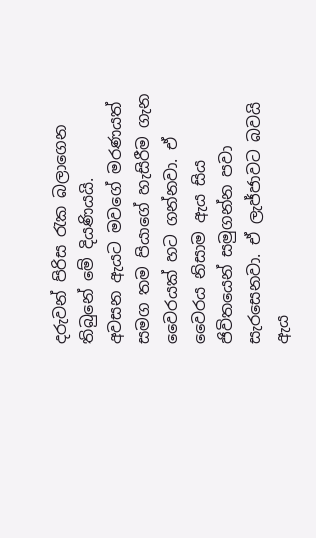දරුවන් පිරිස රැක බලාගෙන තිබුනේ මේ දියණියයි.
අවසන ඇයට මවගේ මරණයත් සමග තම පියාගේ හැසිරීම ගැන වෛරයක් හට ගන්නවා. ඒ වෛරය නිසාම ඇය සිය ජිවිතයෙන් සමුගන්න පවා සැරසෙනවා. ඒ ලැජ්ජාවට බවයි ඇය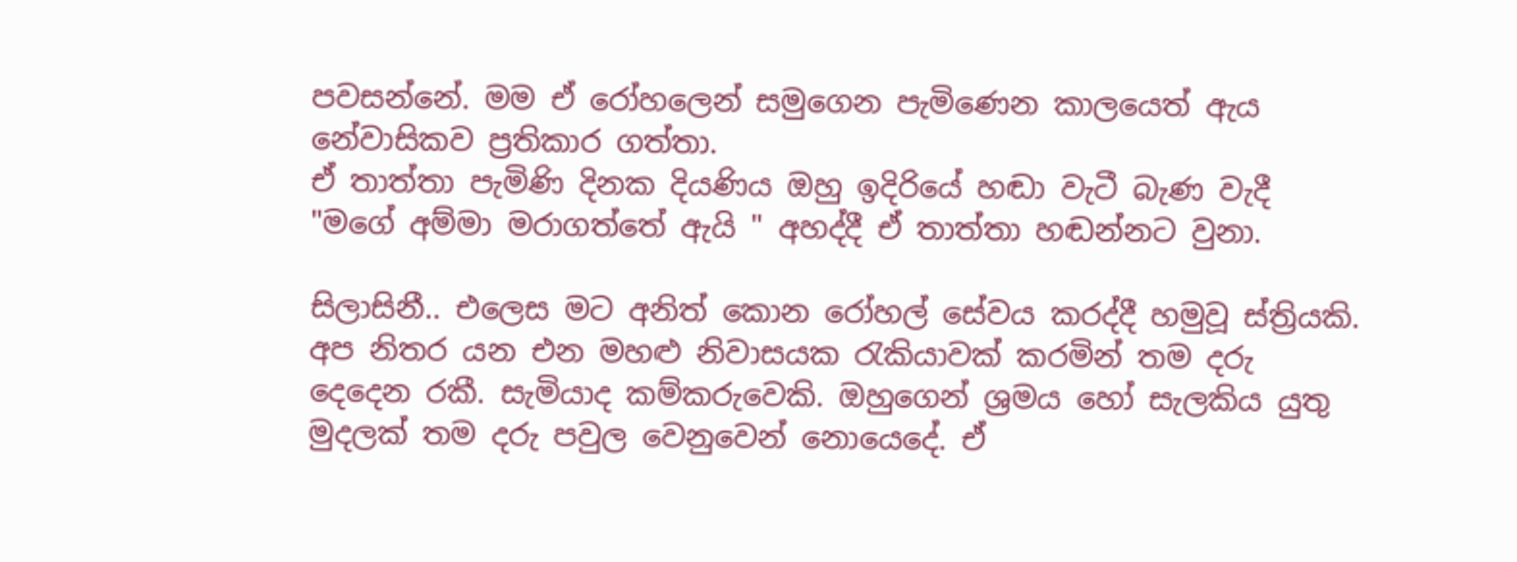පවසන්නේ. මම ඒ රෝහලෙන් සමුගෙන පැමිණෙන කාලයෙත් ඇය නේවාසිකව ප්‍රතිකාර ගත්තා.
ඒ තාත්තා පැමිණි දිනක දියණිය ඔහු ඉදිරියේ හඬා වැටී බැණ වැදී "මගේ අම්මා මරාගත්තේ ඇයි " අහද්දී ඒ තාත්තා හඬන්නට වුනා.

සිලාසිනී.. එලෙස මට අනිත් කොන රෝහල් සේවය කරද්දී හමුවූ ස්ත්‍රියකි. අප නිතර යන එන මහළු නිවාසයක රැකියාවක් කරමින් තම දරු දෙදෙන රකී. සැමියාද කම්කරුවෙකි. ඔහුගෙන් ශ්‍රමය හෝ සැලකිය යුතු මුදලක් තම දරු පවුල වෙනුවෙන් නොයෙදේ. ඒ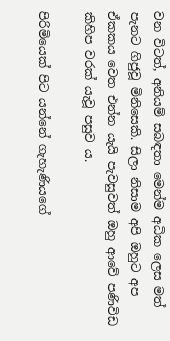වන විටත්, අනියම් සබඳතා මෙන්ම අධික ලෙස මත් පැනට ගිජුවූ මිනිසෙකි. සිලා නිසාම අපි ඔහුට අප ඒකකය වෙත එන්න යැයි පැවසුවත් ඔහු ආවේ පණිවිඩ කිහිප වරක් යැවූ පසුව ය.

පිරිමියෙක් පිට යන්නේ ගැහැණියගේ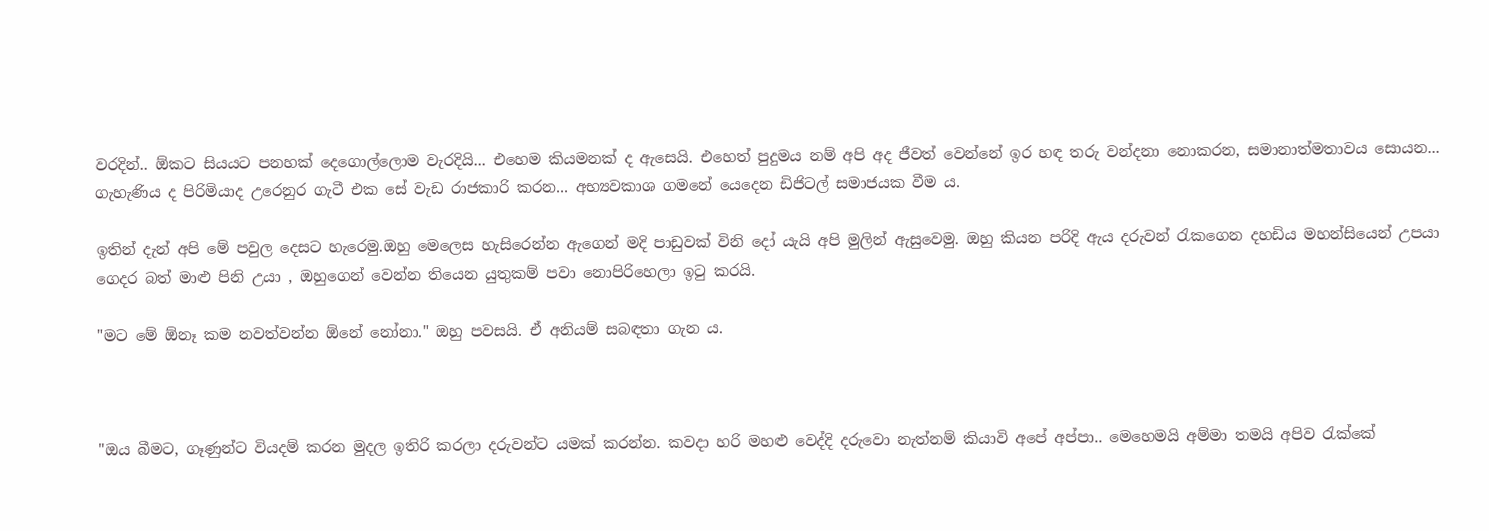වරදින්.. ඕකට සියයට පනහක් දෙගොල්ලොම වැරදියි... එහෙම කියමනක් ද ඇසෙයි. එහෙත් පුදුමය නම් අපි අද ජීවත් වෙන්නේ ඉර හඳ තරු වන්දනා නොකරන, සමානාත්මතාවය සොයන... ගැහැණිය ද පිරිමියාද උරෙනුර ගැටී එක සේ වැඩ රාජකාරි කරන... අභ්‍යවකාශ ගමනේ යෙදෙන ඩිජිටල් සමාජයක වීම ය.

ඉතින් දැන් අපි මේ පවුල දෙසට හැරෙමු.ඔහු මෙලෙස හැසිරෙන්න ඇගෙන් මදි පාඩුවක් විනි දෝ යැයි අපි මුලින් ඇසුවෙමු. ඔහු කියන පරිදි ඇය දරුවන් රැකගෙන දහඩිය මහන්සියෙන් උපයා ගෙදර බත් මාළු පිනි උයා , ඔහුගෙන් වෙන්න තියෙන යුතුකම් පවා නොපිරිහෙලා ඉටු කරයි.

"මට මේ ඕනෑ කම නවත්වන්න ඕනේ නෝනා." ඔහු පවසයි. ඒ අනියම් සබඳතා ගැන ය.



"ඔය බීමට, ගෑණුන්ට වියදම් කරන මුදල ඉතිරි කරලා දරුවන්ට යමක් කරන්න. කවදා හරි මහළු වෙද්දි දරුවො නැත්නම් කියාවි අපේ අප්පා.. මෙහෙමයි අම්මා තමයි අපිව රැක්කේ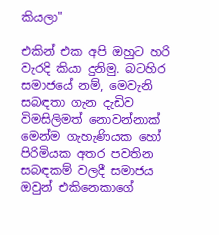කියලා"

එකින් එක අපි ඔහුට හරි වැරදි කියා දුනිමු. බටහිර සමාජයේ නම්, මෙවැනි සබඳතා ගැන දැඩිව විමසිලිමත් නොවන්නාක් මෙන්ම ගැහැණියක හෝ පිරිමියක අතර පවතින සබඳකම් වලදී සමාජය ඔවුන් එකිනෙකාගේ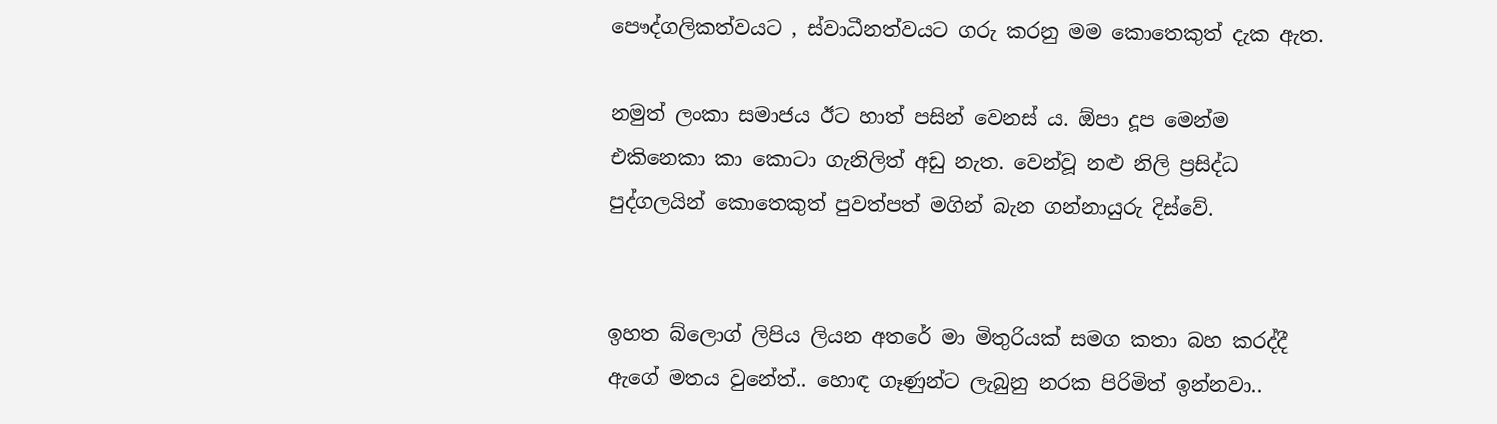පෞද්ගලිකත්වයට , ස්වාධීනත්වයට ගරු කරනු මම කොතෙකුත් දැක ඇත.

නමුත් ලංකා සමාජය ඊට හාත් පසින් වෙනස් ය. ඕපා දූප මෙන්ම එකිනෙකා කා කොටා ගැනිලිත් අඩු නැත. වෙන්වූ නළු නිලි ප්‍රසිද්ධ පුද්ගලයින් කොතෙකුත් පුවත්පත් මගින් බැන ගන්නායුරු දිස්වේ.


ඉහත බ්ලොග් ලිපිය ලියන අතරේ මා මිතුරියක් සමග කතා බහ කරද්දී ඇගේ මතය වුනේත්.. හොඳ ගෑණුන්ට ලැබුනු නරක පිරිමිත් ඉන්නවා..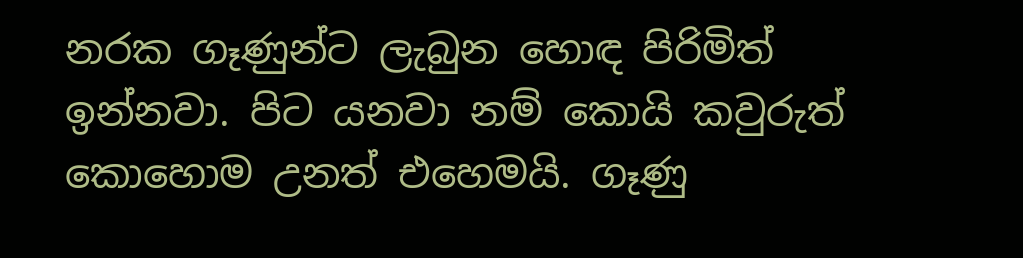නරක ගෑණුන්ට ලැබුන හොඳ පිරිමිත් ඉන්නවා. පිට යනවා නම් කොයි කවුරුත් කොහොම උනත් එහෙමයි. ගෑණු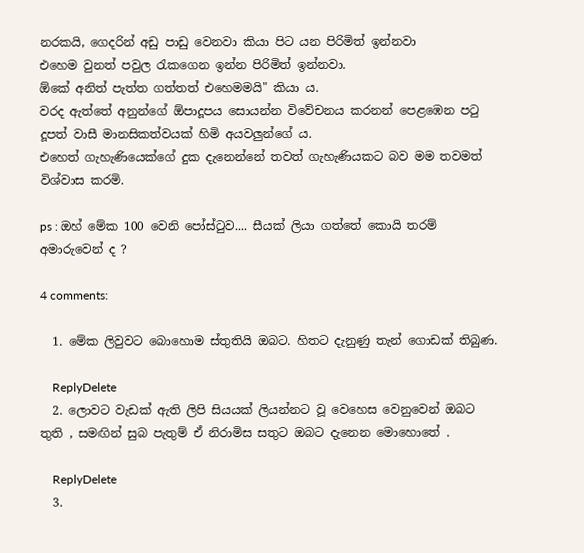නරකයි, ගෙදරින් අඩු පාඩු වෙනවා කියා පිට යන පිරිමිත් ඉන්නවා
එහෙම වුනත් පවුල රැකගෙන ඉන්න පිරිමිත් ඉන්නවා.
ඕකේ අනිත් පැත්ත ගත්තත් එහෙමමයි" කියා ය.
වරද ඇත්තේ අනුන්ගේ ඕපාදූපය සොයන්න විවේචනය කරනන් පෙළඹෙන පටු දූපත් වාසී මානසිකත්වයක් හිමි අයවලුන්ගේ ය.
එහෙත් ගැහැණියෙක්ගේ දුක දැනෙන්නේ තවත් ගැහැණියකට බව මම තවමත් විශ්වාස කරමි.

ps : ඔහ් මේක 100 වෙනි පෝස්ටුව.... සීයක් ලියා ගත්තේ කොයි තරම් අමාරුවෙන් ද ?

4 comments:

  1. මේක ලිවුවට බොහොම ස්තුතියි ඔබට. හිතට දැනුණු තැන් ගොඩක් තිබුණ.

    ReplyDelete
  2. ලොවට වැඩක් ඇති ලිපි සියයක් ලියන්නට වූ වෙහෙස වෙනුවෙන් ඔබට තුති , සමඟින් සුබ පැතුම් ඒ නිරාමිස සතුට ඔබට දැනෙන මොහොතේ .

    ReplyDelete
  3.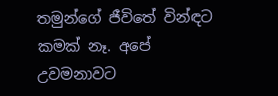තමුන්ගේ ජීවිතේ වින්ඳට කමක් නෑ. අපේ උවමනාවට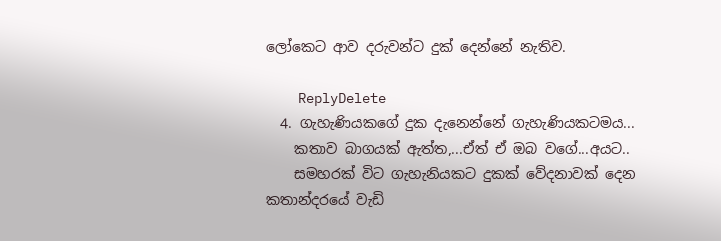ලෝකෙට ආව දරුවන්ට දුක් දෙන්නේ නැතිව.

    ReplyDelete
  4. ගැහැණියකගේ දුක දැනෙන්නේ ගැහැණියකටමය...
    කතාව බාගයක් ඇත්ත,...ඒත් ඒ ඔබ වගේ...අයට..
    සමහරක් විට ගැහැනියකට දුකක් වේදනාවක් දෙන කතාන්දරයේ වැඩි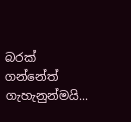බරක් ගන්නේත් ගැහැනුන්මයි...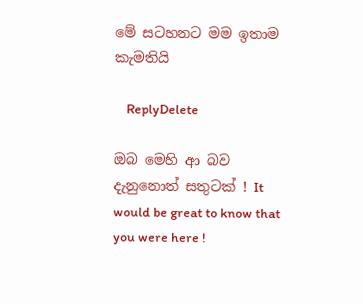මේ සටහනට මම ඉතාම කැමතියි

    ReplyDelete

ඔබ මෙහි ආ බව දැනුනොත් සතුටක් ! It would be great to know that you were here !